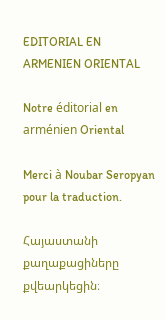EDITORIAL EN ARMENIEN ORIENTAL

Notre éditorial en arménien Oriental

Merci à Noubar Seropyan pour la traduction.

Հայաստանի քաղաքացիները քվեարկեցին։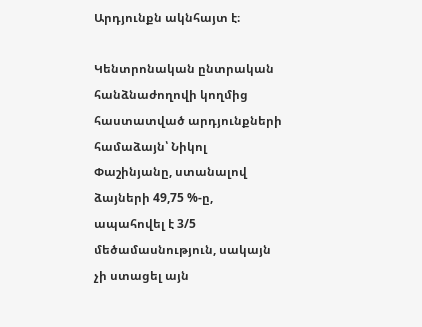Արդյունքն ակնհայտ է։

Կենտրոնական ընտրական հանձնաժողովի կողմից հաստատված արդյունքների համաձայն՝ Նիկոլ Փաշինյանը, ստանալով ձայների 49,75 %-ը, ապահովել է 3/5 մեծամասնություն, սակայն չի ստացել այն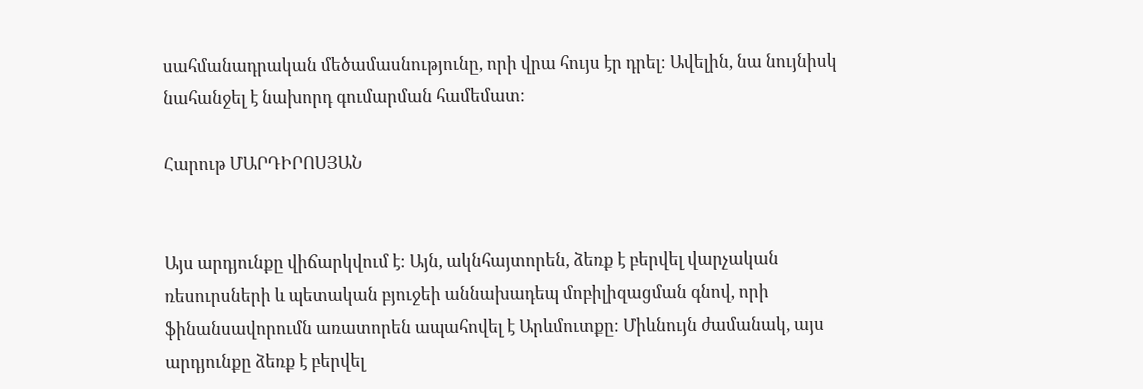սահմանադրական մեծամասնությունը, որի վրա հույս էր դրել։ Ավելին, նա նույնիսկ նահանջել է նախորդ գումարման համեմատ։

Հարութ ՄԱՐԴԻՐՈՍՅԱՆ


Այս արդյունքը վիճարկվում է։ Այն, ակնհայտորեն, ձեռք է բերվել վարչական ռեսուրսների և պետական բյուջեի աննախադեպ մոբիլիզացման գնով, որի ֆինանսավորումն առատորեն ապահովել է Արևմուտքը։ Միևնույն ժամանակ, այս արդյունքը ձեռք է բերվել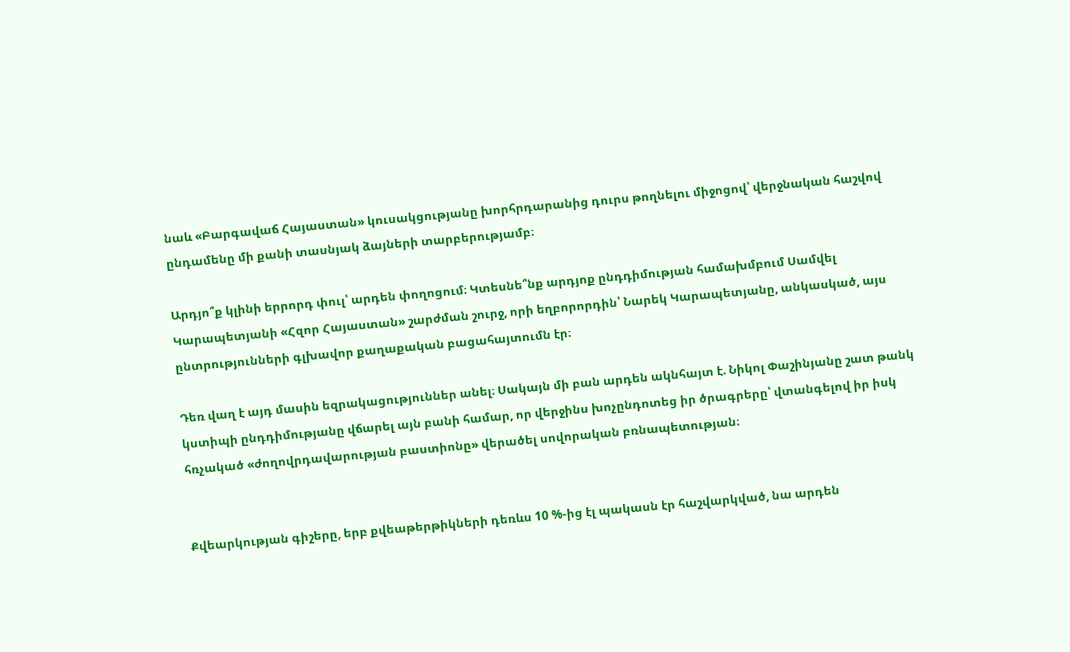նաև «Բարգավաճ Հայաստան» կուսակցությանը խորհրդարանից դուրս թողնելու միջոցով՝ վերջնական հաշվով ընդամենը մի քանի տասնյակ ձայների տարբերությամբ։

Արդյո՞ք կլինի երրորդ փուլ՝ արդեն փողոցում։ Կտեսնե՞նք արդյոք ընդդիմության համախմբում Սամվել Կարապետյանի «Հզոր Հայաստան» շարժման շուրջ, որի եղբորորդին՝ Նարեկ Կարապետյանը, անկասկած, այս ընտրությունների գլխավոր քաղաքական բացահայտումն էր։

Դեռ վաղ է այդ մասին եզրակացություններ անել։ Սակայն մի բան արդեն ակնհայտ է. Նիկոլ Փաշինյանը շատ թանկ կստիպի ընդդիմությանը վճարել այն բանի համար, որ վերջինս խոչընդոտեց իր ծրագրերը՝ վտանգելով իր իսկ հռչակած «ժողովրդավարության բաստիոնը» վերածել սովորական բռնապետության։


Քվեարկության գիշերը, երբ քվեաթերթիկների դեռևս 10 %-ից էլ պակասն էր հաշվարկված, նա արդեն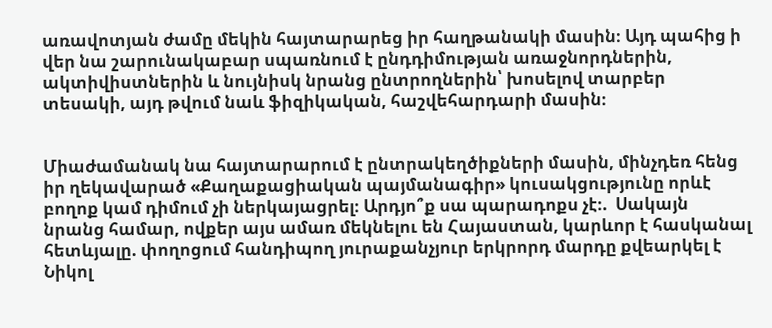առավոտյան ժամը մեկին հայտարարեց իր հաղթանակի մասին։ Այդ պահից ի վեր նա շարունակաբար սպառնում է ընդդիմության առաջնորդներին, ակտիվիստներին և նույնիսկ նրանց ընտրողներին՝ խոսելով տարբեր տեսակի, այդ թվում նաև ֆիզիկական, հաշվեհարդարի մասին։


Միաժամանակ նա հայտարարում է ընտրակեղծիքների մասին, մինչդեռ հենց իր ղեկավարած «Քաղաքացիական պայմանագիր» կուսակցությունը որևէ բողոք կամ դիմում չի ներկայացրել։ Արդյո՞ք սա պարադոքս չէ։.  Սակայն նրանց համար, ովքեր այս ամառ մեկնելու են Հայաստան, կարևոր է հասկանալ հետևյալը. փողոցում հանդիպող յուրաքանչյուր երկրորդ մարդը քվեարկել է Նիկոլ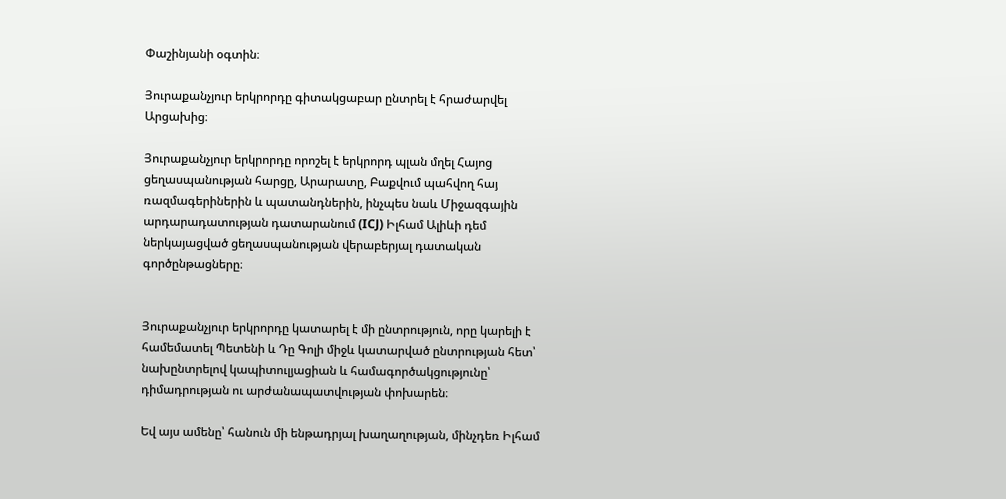Փաշինյանի օգտին։

Յուրաքանչյուր երկրորդը գիտակցաբար ընտրել է հրաժարվել Արցախից։

Յուրաքանչյուր երկրորդը որոշել է երկրորդ պլան մղել Հայոց ցեղասպանության հարցը, Արարատը, Բաքվում պահվող հայ ռազմագերիներին և պատանդներին, ինչպես նաև Միջազգային արդարադատության դատարանում (ICJ) Իլհամ Ալիևի դեմ ներկայացված ցեղասպանության վերաբերյալ դատական գործընթացները։


Յուրաքանչյուր երկրորդը կատարել է մի ընտրություն, որը կարելի է համեմատել Պետենի և Դը Գոլի միջև կատարված ընտրության հետ՝ նախընտրելով կապիտուլյացիան և համագործակցությունը՝ դիմադրության ու արժանապատվության փոխարեն։

Եվ այս ամենը՝ հանուն մի ենթադրյալ խաղաղության, մինչդեռ Իլհամ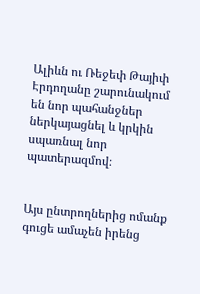Ալիևն ու Ռեջեփ Թայիփ Էրդողանը շարունակում են նոր պահանջներ ներկայացնել և կրկին սպառնալ նոր պատերազմով։


Այս ընտրողներից ոմանք գուցե ամաչեն իրենց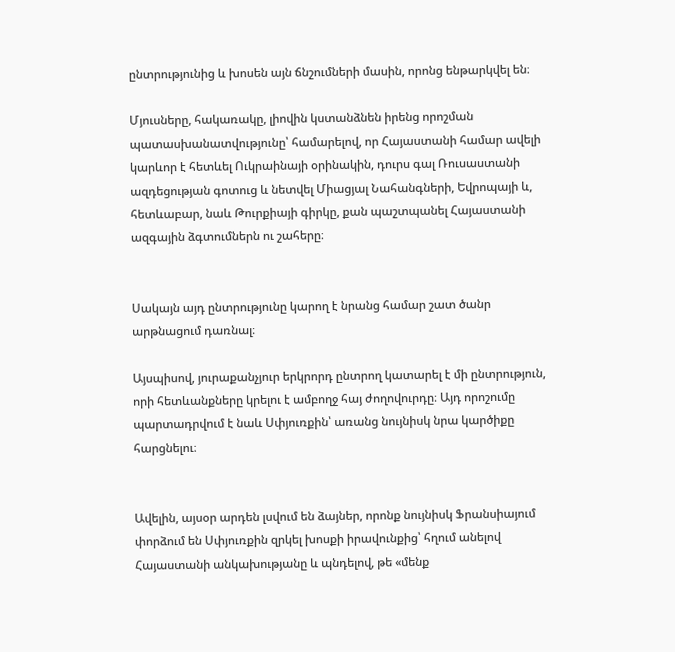ընտրությունից և խոսեն այն ճնշումների մասին, որոնց ենթարկվել են։

Մյուսները, հակառակը, լիովին կստանձնեն իրենց որոշման պատասխանատվությունը՝ համարելով, որ Հայաստանի համար ավելի կարևոր է հետևել Ուկրաինայի օրինակին, դուրս գալ Ռուսաստանի ազդեցության գոտուց և նետվել Միացյալ Նահանգների, Եվրոպայի և, հետևաբար, նաև Թուրքիայի գիրկը, քան պաշտպանել Հայաստանի ազգային ձգտումներն ու շահերը։


Սակայն այդ ընտրությունը կարող է նրանց համար շատ ծանր արթնացում դառնալ։

Այսպիսով, յուրաքանչյուր երկրորդ ընտրող կատարել է մի ընտրություն, որի հետևանքները կրելու է ամբողջ հայ ժողովուրդը։ Այդ որոշումը պարտադրվում է նաև Սփյուռքին՝ առանց նույնիսկ նրա կարծիքը հարցնելու։


Ավելին, այսօր արդեն լսվում են ձայներ, որոնք նույնիսկ Ֆրանսիայում փորձում են Սփյուռքին զրկել խոսքի իրավունքից՝ հղում անելով Հայաստանի անկախությանը և պնդելով, թե «մենք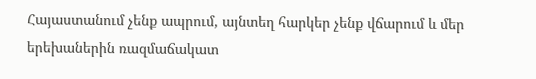Հայաստանում չենք ապրում, այնտեղ հարկեր չենք վճարում և մեր երեխաներին ռազմաճակատ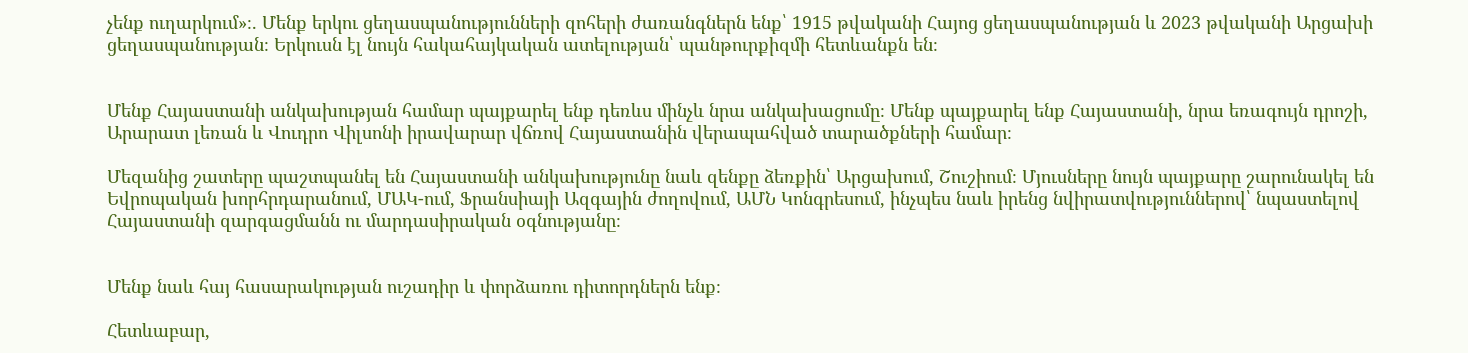չենք ուղարկում»։. Մենք երկու ցեղասպանությունների զոհերի ժառանգներն ենք՝ 1915 թվականի Հայոց ցեղասպանության և 2023 թվականի Արցախի ցեղասպանության։ Երկուսն էլ նույն հակահայկական ատելության՝ պանթուրքիզմի հետևանքն են։


Մենք Հայաստանի անկախության համար պայքարել ենք դեռևս մինչև նրա անկախացումը։ Մենք պայքարել ենք Հայաստանի, նրա եռագույն դրոշի, Արարատ լեռան և Վուդրո Վիլսոնի իրավարար վճռով Հայաստանին վերապահված տարածքների համար։

Մեզանից շատերը պաշտպանել են Հայաստանի անկախությունը նաև զենքը ձեռքին՝ Արցախում, Շուշիում։ Մյուսները նույն պայքարը շարունակել են Եվրոպական խորհրդարանում, ՄԱԿ-ում, Ֆրանսիայի Ազգային ժողովում, ԱՄՆ Կոնգրեսում, ինչպես նաև իրենց նվիրատվություններով՝ նպաստելով Հայաստանի զարգացմանն ու մարդասիրական օգնությանը։


Մենք նաև հայ հասարակության ուշադիր և փորձառու դիտորդներն ենք։

Հետևաբար,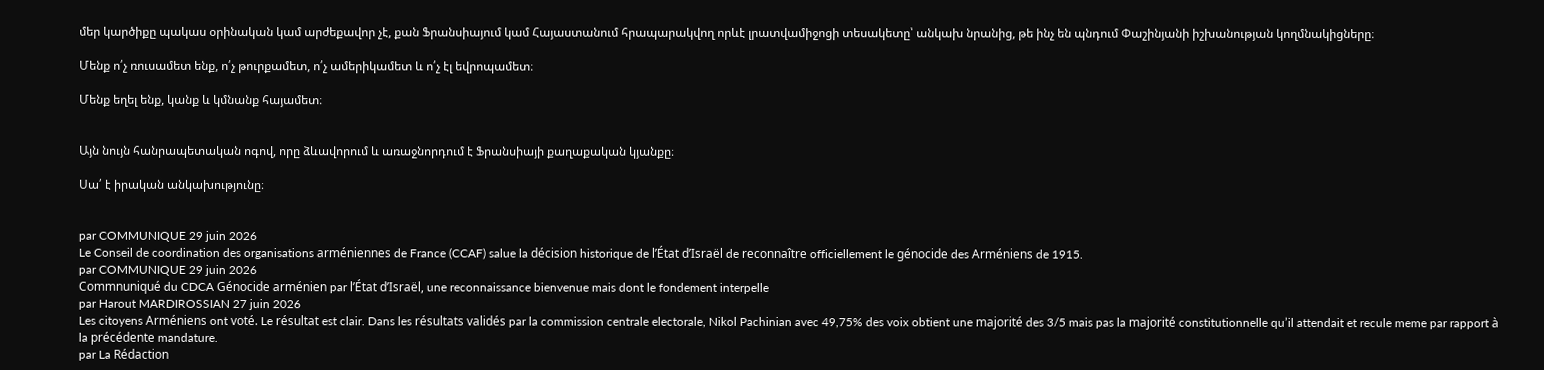մեր կարծիքը պակաս օրինական կամ արժեքավոր չէ, քան Ֆրանսիայում կամ Հայաստանում հրապարակվող որևէ լրատվամիջոցի տեսակետը՝ անկախ նրանից, թե ինչ են պնդում Փաշինյանի իշխանության կողմնակիցները։

Մենք ո՛չ ռուսամետ ենք, ո՛չ թուրքամետ, ո՛չ ամերիկամետ և ո՛չ էլ եվրոպամետ։

Մենք եղել ենք, կանք և կմնանք հայամետ։


Այն նույն հանրապետական ոգով, որը ձևավորում և առաջնորդում է Ֆրանսիայի քաղաքական կյանքը։

Սա՛ է իրական անկախությունը։


par COMMUNIQUE 29 juin 2026
Le Conseil de coordination des organisations arméniennes de France (CCAF) salue la décision historique de l’État d’Israël de reconnaître officiellement le génocide des Arméniens de 1915.
par COMMUNIQUE 29 juin 2026
Commnuniqué du CDCA Génocide arménien par l’État d’Israël, une reconnaissance bienvenue mais dont le fondement interpelle
par Harout MARDIROSSIAN 27 juin 2026
Les citoyens Arméniens ont voté. Le résultat est clair. Dans les résultats validés par la commission centrale electorale, Nikol Pachinian avec 49,75% des voix obtient une majorité des 3/5 mais pas la majorité constitutionnelle qu’il attendait et recule meme par rapport à la précédente mandature.
par La Rédaction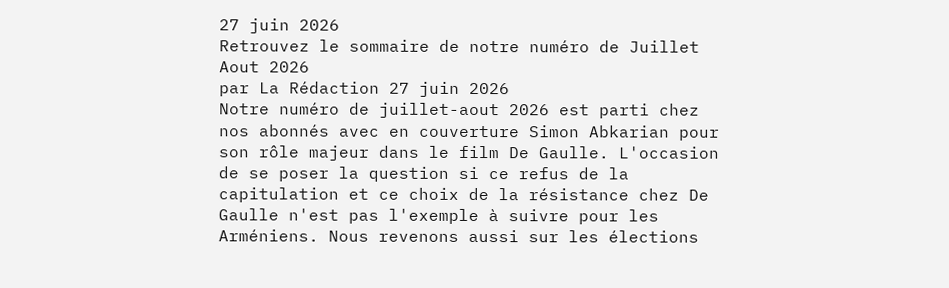27 juin 2026
Retrouvez le sommaire de notre numéro de Juillet Aout 2026
par La Rédaction 27 juin 2026
Notre numéro de juillet-aout 2026 est parti chez nos abonnés avec en couverture Simon Abkarian pour son rôle majeur dans le film De Gaulle. L'occasion de se poser la question si ce refus de la capitulation et ce choix de la résistance chez De Gaulle n'est pas l'exemple à suivre pour les Arméniens. Nous revenons aussi sur les élections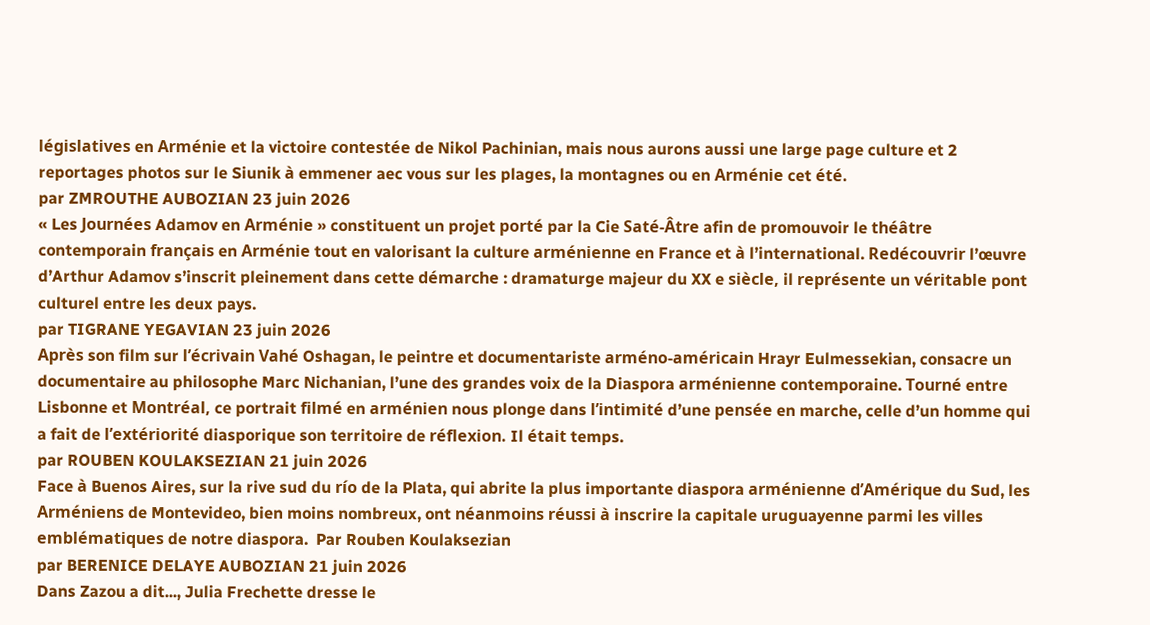législatives en Arménie et la victoire contestée de Nikol Pachinian, mais nous aurons aussi une large page culture et 2 reportages photos sur le Siunik à emmener aec vous sur les plages, la montagnes ou en Arménie cet été.
par ZMROUTHE AUBOZIAN 23 juin 2026
« Les Journées Adamov en Arménie » constituent un projet porté par la Cie Saté-Âtre afin de promouvoir le théâtre contemporain français en Arménie tout en valorisant la culture arménienne en France et à l’international. Redécouvrir l’œuvre d’Arthur Adamov s’inscrit pleinement dans cette démarche : dramaturge majeur du XX e siècle, il représente un véritable pont culturel entre les deux pays.
par TIGRANE YEGAVIAN 23 juin 2026
Après son film sur l’écrivain Vahé Oshagan, le peintre et documentariste arméno-américain Hrayr Eulmessekian, consacre un documentaire au philosophe Marc Nichanian, l’une des grandes voix de la Diaspora arménienne contemporaine. Tourné entre Lisbonne et Montréal, ce portrait filmé en arménien nous plonge dans l’intimité d’une pensée en marche, celle d’un homme qui a fait de l’extériorité diasporique son territoire de réflexion. Il était temps.
par ROUBEN KOULAKSEZIAN 21 juin 2026
Face à Buenos Aires, sur la rive sud du río de la Plata, qui abrite la plus importante diaspora arménienne d’Amérique du Sud, les Arméniens de Montevideo, bien moins nombreux, ont néanmoins réussi à inscrire la capitale uruguayenne parmi les villes emblématiques de notre diaspora.  Par Rouben Koulaksezian
par BERENICE DELAYE AUBOZIAN 21 juin 2026
Dans Zazou a dit..., Julia Frechette dresse le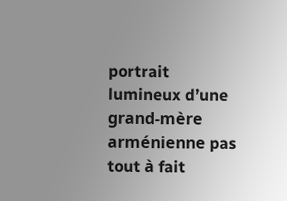portrait lumineux d’une grand-mère arménienne pas tout à fait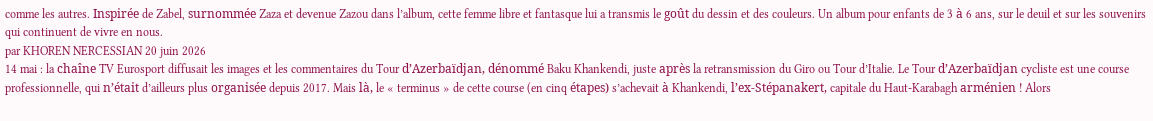comme les autres. Inspirée de Zabel, surnommée Zaza et devenue Zazou dans l’album, cette femme libre et fantasque lui a transmis le goût du dessin et des couleurs. Un album pour enfants de 3 à 6 ans, sur le deuil et sur les souvenirs qui continuent de vivre en nous.
par KHOREN NERCESSIAN 20 juin 2026
14 mai : la chaîne TV Eurosport diffusait les images et les commentaires du Tour d’Azerbaïdjan, dénommé Baku Khankendi, juste après la retransmission du Giro ou Tour d’Italie. Le Tour d’Azerbaïdjan cycliste est une course professionnelle, qui n’était d’ailleurs plus organisée depuis 2017. Mais là, le « terminus » de cette course (en cinq étapes) s’achevait à Khankendi, l’ex-Stépanakert, capitale du Haut-Karabagh arménien ! Alors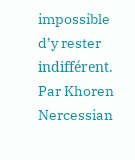impossible d’y rester indifférent.  Par Khoren Nercessian